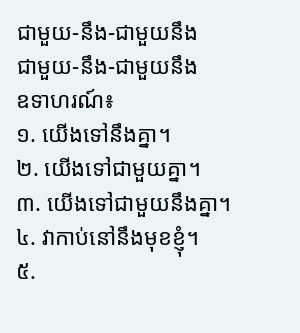ជាមួយ-នឹង-ជាមួយនឹង
ជាមួយ-នឹង-ជាមួយនឹង
ឧទាហរណ៍៖
១. យើងទៅនឹងគ្នា។
២. យើងទៅជាមួយគ្នា។
៣. យើងទៅជាមួយនឹងគ្នា។
៤. វាកាប់នៅនឹងមុខខ្ញុំ។
៥.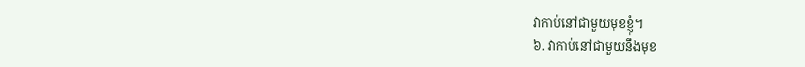វាកាប់នៅជាមួយមុខខ្ញុំ។
៦. វាកាប់នៅជាមួយនឹងមុខ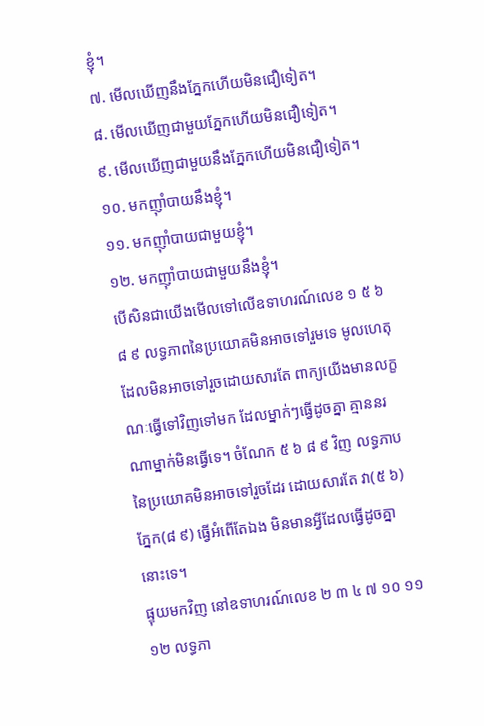ខ្ញុំ។
៧. មើលឃើញនឹងភ្នែកហើយមិនជឿទៀត។
៨. មើលឃើញជាមួយភ្នែកហើយមិនជឿទៀត។
៩. មើលឃើញជាមួយនឹងភ្នែកហើយមិនជឿទៀត។
១០. មកញ៉ាំបាយនឹងខ្ញុំ។
១១. មកញ៉ាំបាយជាមួយខ្ញុំ។
១២. មកញ៉ាំបាយជាមួយនឹងខ្ញុំ។
បើសិនជាយើងមើលទៅលើឧទាហរណ៍លេខ ១ ៥ ៦ ៨ ៩ លទ្ធភាពនៃប្រយោគមិនអាចទៅរួមទេ មូលហេតុដែលមិនអាចទៅរួចដោយសារតែ ពាក្យយើងមានលក្ខណៈធ្វើទៅវិញទៅមក ដែលម្នាក់ៗធ្វើដូចគ្នា គ្មាននរណាម្នាក់មិនធ្វើទេ។ ចំណែក ៥ ៦ ៨ ៩ វិញ លទ្ធភាបនៃប្រយោគមិនអាចទៅរួចដែរ ដោយសារតែ វា(៥ ៦) ភ្នែក(៨ ៩) ធ្វើអំពើតែឯង មិនមានអ្វីដែលធ្វើដូចគ្នានោះទេ។
ផ្ទុយមកវិញ នៅឧទាហរណ៍លេខ ២ ៣ ៤ ៧ ១០ ១១ ១២ លទ្ធភា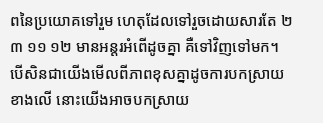ពនៃប្រយោគទៅរួម ហេតុដែលទៅរួចដោយសារតែ ២ ៣ ១១ ១២ មានអន្តរអំពើដូចគ្នា គឺទៅវិញទៅមក។
បើសិនជាយើងមើលពីភាពខុសគ្នាដូចការបកស្រាយខាងលើ នោះយើងអាចបកស្រាយ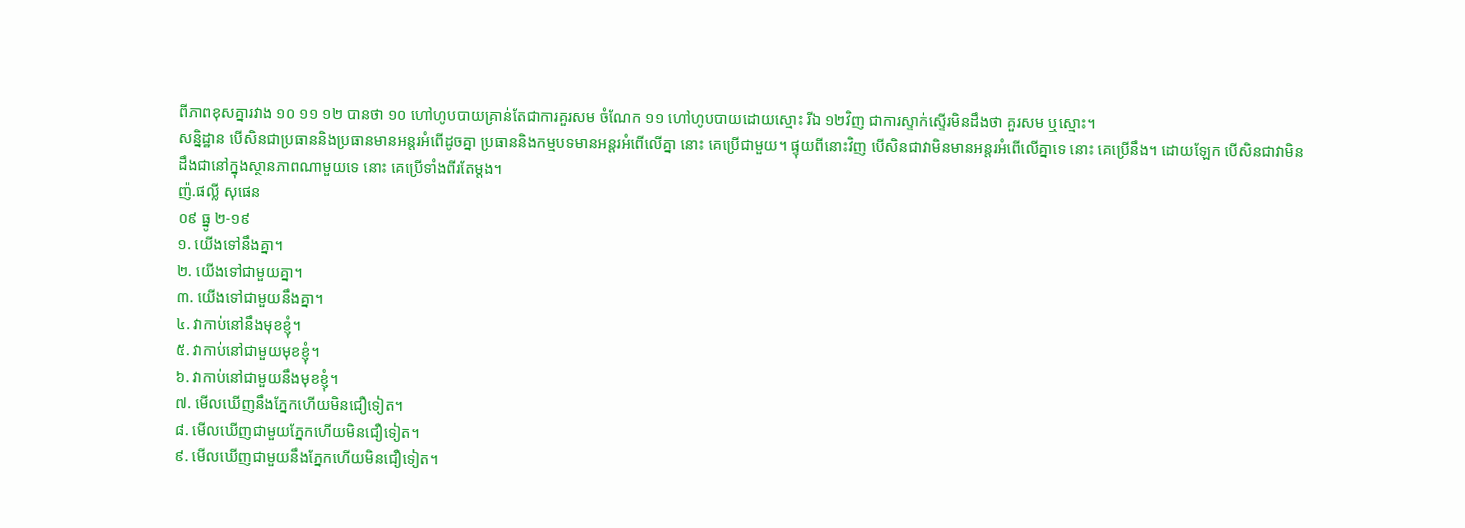ពីភាពខុសគ្នារវាង ១០ ១១ ១២ បានថា ១០ ហៅហូបបាយគ្រាន់តែជាការគួរសម ចំណែក ១១ ហៅហូបបាយដោយស្មោះ រីឯ ១២វិញ ជាការស្ទាក់ស្ទើរមិនដឹងថា គួរសម ឬស្មោះ។
សន្និដ្ឋាន បើសិនជាប្រធាននិងប្រធានមានអន្តរអំពើដូចគ្នា ប្រធាននិងកម្មបទមានអន្តរអំពើលើគ្នា នោះ គេប្រើជាមួយ។ ផ្ទុយពីនោះវិញ បើសិនជាវាមិនមានអន្តរអំពើលើគ្នាទេ នោះ គេប្រើនឹង។ ដោយឡែក បើសិនជាវាមិនដឹងជានៅក្នុងស្ថានភាពណាមួយទេ នោះ គេប្រើទាំងពីរតែម្ដង។
ញ៉.ផល្លី សុផេន
០៩ ធ្នូ ២-១៩
១. យើងទៅនឹងគ្នា។
២. យើងទៅជាមួយគ្នា។
៣. យើងទៅជាមួយនឹងគ្នា។
៤. វាកាប់នៅនឹងមុខខ្ញុំ។
៥. វាកាប់នៅជាមួយមុខខ្ញុំ។
៦. វាកាប់នៅជាមួយនឹងមុខខ្ញុំ។
៧. មើលឃើញនឹងភ្នែកហើយមិនជឿទៀត។
៨. មើលឃើញជាមួយភ្នែកហើយមិនជឿទៀត។
៩. មើលឃើញជាមួយនឹងភ្នែកហើយមិនជឿទៀត។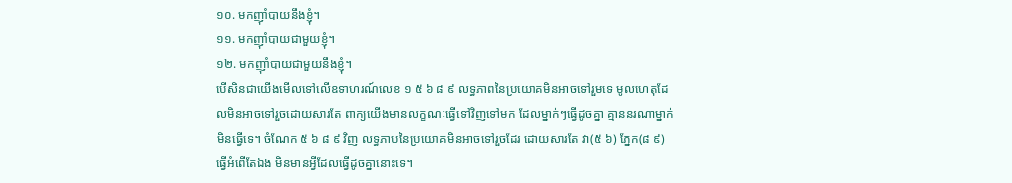១០. មកញ៉ាំបាយនឹងខ្ញុំ។
១១. មកញ៉ាំបាយជាមួយខ្ញុំ។
១២. មកញ៉ាំបាយជាមួយនឹងខ្ញុំ។
បើសិនជាយើងមើលទៅលើឧទាហរណ៍លេខ ១ ៥ ៦ ៨ ៩ លទ្ធភាពនៃប្រយោគមិនអាចទៅរួមទេ មូលហេតុដែលមិនអាចទៅរួចដោយសារតែ ពាក្យយើងមានលក្ខណៈធ្វើទៅវិញទៅមក ដែលម្នាក់ៗធ្វើដូចគ្នា គ្មាននរណាម្នាក់មិនធ្វើទេ។ ចំណែក ៥ ៦ ៨ ៩ វិញ លទ្ធភាបនៃប្រយោគមិនអាចទៅរួចដែរ ដោយសារតែ វា(៥ ៦) ភ្នែក(៨ ៩) ធ្វើអំពើតែឯង មិនមានអ្វីដែលធ្វើដូចគ្នានោះទេ។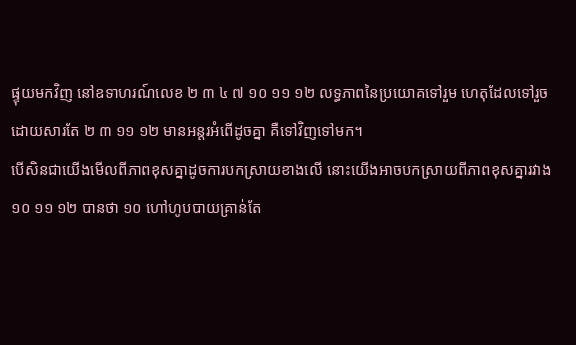ផ្ទុយមកវិញ នៅឧទាហរណ៍លេខ ២ ៣ ៤ ៧ ១០ ១១ ១២ លទ្ធភាពនៃប្រយោគទៅរួម ហេតុដែលទៅរួចដោយសារតែ ២ ៣ ១១ ១២ មានអន្តរអំពើដូចគ្នា គឺទៅវិញទៅមក។
បើសិនជាយើងមើលពីភាពខុសគ្នាដូចការបកស្រាយខាងលើ នោះយើងអាចបកស្រាយពីភាពខុសគ្នារវាង ១០ ១១ ១២ បានថា ១០ ហៅហូបបាយគ្រាន់តែ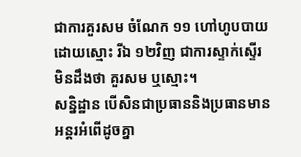ជាការគួរសម ចំណែក ១១ ហៅហូបបាយដោយស្មោះ រីឯ ១២វិញ ជាការស្ទាក់ស្ទើរមិនដឹងថា គួរសម ឬស្មោះ។
សន្និដ្ឋាន បើសិនជាប្រធាននិងប្រធានមានអន្តរអំពើដូចគ្នា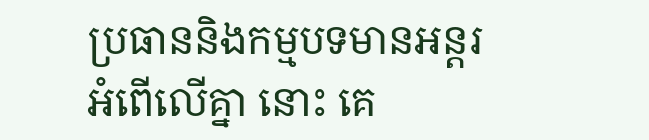ប្រធាននិងកម្មបទមានអន្តរអំពើលើគ្នា នោះ គេ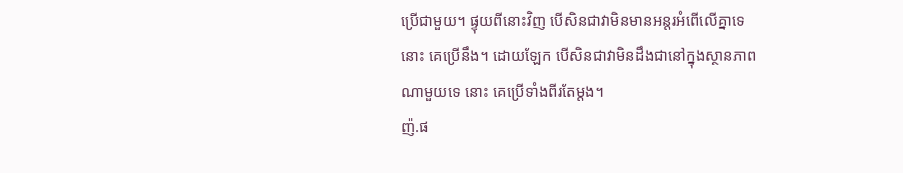ប្រើជាមួយ។ ផ្ទុយពីនោះវិញ បើសិនជាវាមិនមានអន្តរអំពើលើគ្នាទេ នោះ គេប្រើនឹង។ ដោយឡែក បើសិនជាវាមិនដឹងជានៅក្នុងស្ថានភាពណាមួយទេ នោះ គេប្រើទាំងពីរតែម្ដង។
ញ៉.ផ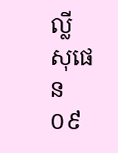ល្លី សុផេន
០៩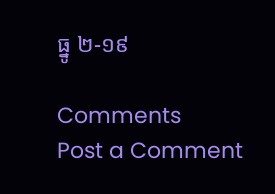ធ្នូ ២-១៩

Comments
Post a Comment